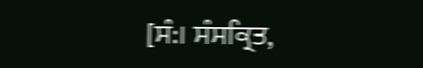[ਸੰ:। ਸੰਸਕ੍ਰਿਤ,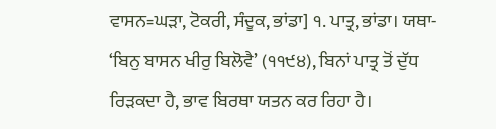ਵਾਸਨ=ਘੜਾ, ਟੋਕਰੀ, ਸੰਦੂਕ, ਭਾਂਡਾ] ੧. ਪਾਤ੍ਰ, ਭਾਂਡਾ। ਯਥਾ- ‘ਬਿਨੁ ਬਾਸਨ ਖੀਰੁ ਬਿਲੋਵੈ’ (੧੧੯੪), ਬਿਨਾਂ ਪਾਤ੍ਰ ਤੋਂ ਦੁੱਧ ਰਿੜਕਦਾ ਹੈ, ਭਾਵ ਬਿਰਥਾ ਯਤਨ ਕਰ ਰਿਹਾ ਹੈ।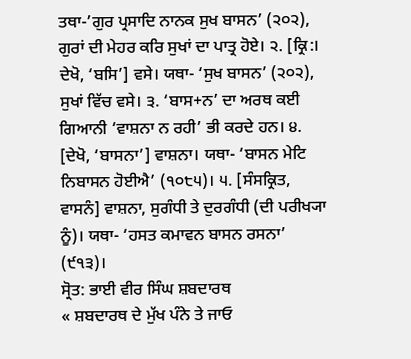ਤਥਾ-’ਗੁਰ ਪ੍ਰਸਾਦਿ ਨਾਨਕ ਸੁਖ ਬਾਸਨ’ (੨੦੨), ਗੁਰਾਂ ਦੀ ਮੇਹਰ ਕਰਿ ਸੁਖਾਂ ਦਾ ਪਾਤ੍ਰ ਹੋਏ। ੨. [ਕ੍ਰਿ:। ਦੇਖੋ, ‘ਬਸਿ’] ਵਸੇ। ਯਥਾ- ‘ਸੁਖ ਬਾਸਨ’ (੨੦੨), ਸੁਖਾਂ ਵਿੱਚ ਵਸੇ। ੩. ‘ਬਾਸ+ਨ’ ਦਾ ਅਰਥ ਕਈ ਗਿਆਨੀ ‘ਵਾਸ਼ਨਾ ਨ ਰਹੀ’ ਭੀ ਕਰਦੇ ਹਨ। ੪. [ਦੇਖੋ, ‘ਬਾਸਨਾ’] ਵਾਸ਼ਨਾ। ਯਥਾ- ‘ਬਾਸਨ ਮੇਟਿ ਨਿਬਾਸਨ ਹੋਈਐ’ (੧੦੮੫)। ੫. [ਸੰਸਕ੍ਰਿਤ, ਵਾਸਨੰ] ਵਾਸ਼ਨਾ, ਸੁਗੰਧੀ ਤੇ ਦੁਰਗੰਧੀ (ਦੀ ਪਰੀਖ੍ਯਾ ਨੂੰ)। ਯਥਾ- ‘ਹਸਤ ਕਮਾਵਨ ਬਾਸਨ ਰਸਨਾ’ (੯੧੩)।
ਸ੍ਰੋਤ: ਭਾਈ ਵੀਰ ਸਿੰਘ ਸ਼ਬਦਾਰਥ
« ਸ਼ਬਦਾਰਥ ਦੇ ਮੁੱਖ ਪੰਨੇ ਤੇ ਜਾਓ